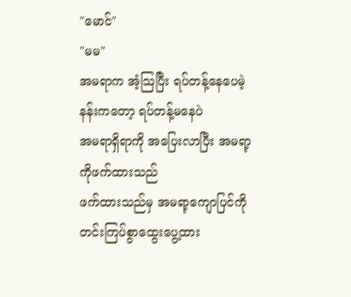"မောင်"
"မမ"
အမရာက အံ့သြပြီး ရပ်တန့်နေပေမဲ့ နန်းကတော့ ရပ်တန့်မနေပဲ
အမရာရှိရာကို အပြေးလာပြီး အမရာ့ကိုဖက်ထားသည်
ဖက်ထားသည်မှ အမရာ့ကျောပြင်ကို တင်းကြပ်စွာထွေးပွေ့ထား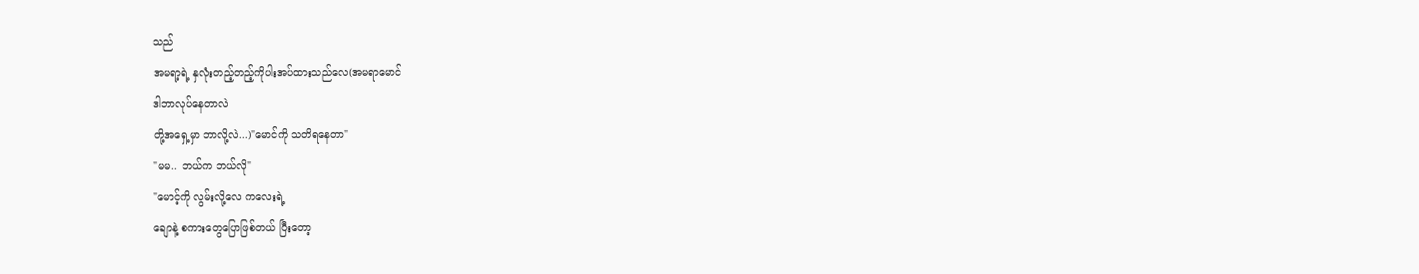သည်
အမရာ့ရဲ့ နှလုံးတည့်တည့်ကိုပါးအပ်ထားသည်လေ(အမရာမောင်
ဒါဘာလုပ်နေတာလဲ
တို့အရှေ့မှာ ဘာလို့လဲ...)"မောင်ကို သတိရနေတာ"
"မမ.. ဘယ်က ဘယ်လို"
"မောင့်ကို လွမ်းလို့လေ ကလေးရဲ့
ချောနဲ့ စကားတွေပြောဖြစ်တယ် ပြီးတော့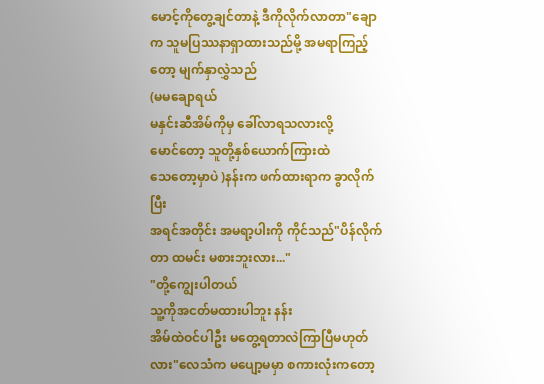မောင့်ကိုတွေ့ချင်တာနဲ့ ဒီကိုလိုက်လာတာ"ချောက သူမပြဿနာရှာထားသည်မို့ အမရာကြည့်တော့ မျက်နှာလွှဲသည်
(မမချောရယ်
မနှင်းဆီအိမ်ကိုမှ ခေါ်လာရသလားလို့
မောင်တော့ သူတို့နှစ်ယောက်ကြားထဲ
သေတော့မှာပဲ )နန်းက ဖက်ထားရာက ခွာလိုက်ပြီး
အရင်အတိုင်း အမရာ့ပါးကို ကိုင်သည်"ပိန်လိုက်တာ ထမင်း မစားဘူးလား..."
"တို့ကျွေးပါတယ်
သူ့ကိုအငတ်မထားပါဘူး နန်း
အိမ်ထဲဝင်ပါဦး မတွေ့ရတာလဲကြာပြီမဟုတ်လား"လေသံက မပျော့မမှာ စကားလုံးကတော့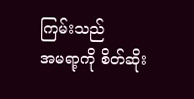ကြမ်းသည်
အမရာ့ကို စိတ်ဆိုး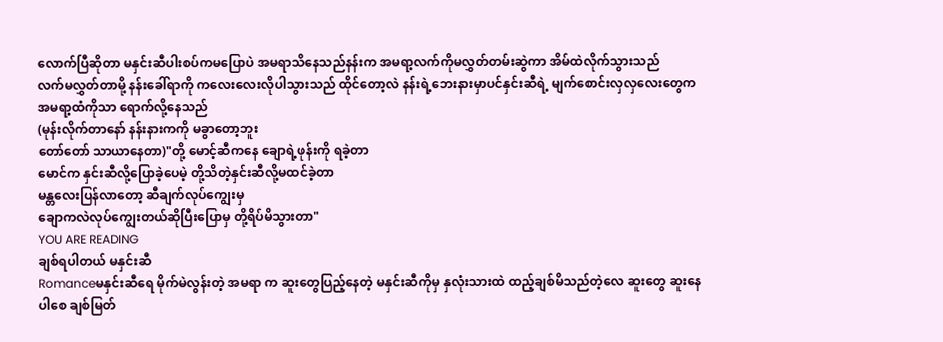လောက်ပြီဆိုတာ မနှင်းဆီပါးစပ်ကမပြောပဲ အမရာသိနေသည်နန်းက အမရာ့လက်ကိုမလွှတ်တမ်းဆွဲကာ အိမ်ထဲလိုက်သွားသည်
လက်မလွှတ်တာမို့ နန်းခေါ်ရာကို ကလေးလေးလိုပါသွားသည် ထိုင်တော့လဲ နန်းရဲ့ဘေးနားမှာပင်နှင်းဆီရဲ့ မျက်စောင်းလှလှလေးတွေက အမရာ့ထံကိုသာ ရောက်လို့နေသည်
(မုန်းလိုက်တာနော် နန်းနားကကို မခွာတော့ဘူး
တော်တော် သာယာနေတာ)"တို့ မောင့်ဆီကနေ ချောရဲ့ဖုန်းကို ရခဲ့တာ
မောင်က နှင်းဆီလို့ပြောခဲ့ပေမဲ့ တို့သိတဲ့နှင်းဆီလို့မထင်ခဲ့တာ
မန္တလေးပြန်လာတော့ ဆီချက်လုပ်ကျွေးမှ
ချောကလဲလုပ်ကျွေးတယ်ဆိုပြီးပြောမှ တို့ရိပ်မိသွားတာ"
YOU ARE READING
ချစ်ရပါတယ် မနှင်းဆီ
Romanceမနှင်းဆီရေ မိုက်မဲလွန်းတဲ့ အမရာ က ဆူးတွေပြည့်နေတဲ့ မနှင်းဆီကိုမှ နှလုံးသားထဲ ထည့်ချစ်မိသည်တဲ့လေ ဆူးတွေ ဆူးနေပါစေ ချစ်မြတ်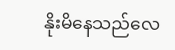နိုးမိနေသည်လေ